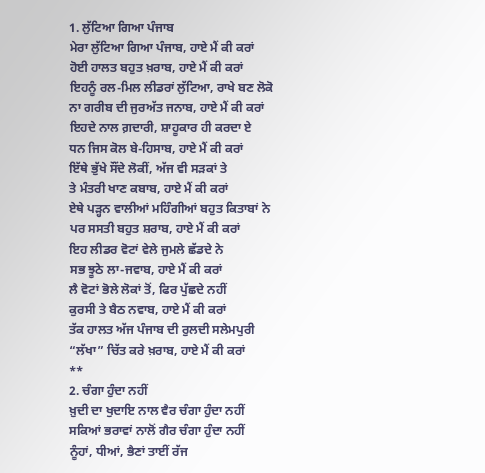1. ਲੁੱਟਿਆ ਗਿਆ ਪੰਜਾਬ
ਮੇਰਾ ਲੁੱਟਿਆ ਗਿਆ ਪੰਜਾਬ, ਹਾਏ ਮੈਂ ਕੀ ਕਰਾਂ
ਹੋਈ ਹਾਲਤ ਬਹੁਤ ਖ਼ਰਾਬ, ਹਾਏ ਮੈਂ ਕੀ ਕਰਾਂ
ਇਹਨੂੰ ਰਲ-ਮਿਲ ਲੀਡਰਾਂ ਲੁੱਟਿਆ, ਰਾਖੇ ਬਣ ਲੋਕੋ
ਨਾ ਗਰੀਬ ਦੀ ਜੁਰਅੱਤ ਜਨਾਬ, ਹਾਏ ਮੈਂ ਕੀ ਕਰਾਂ
ਇਹਦੇ ਨਾਲ ਗ਼ਦਾਰੀ, ਸ਼ਾਹੂਕਾਰ ਹੀ ਕਰਦਾ ਏ
ਧਨ ਜਿਸ ਕੋਲ ਬੇ-ਹਿਸਾਬ, ਹਾਏ ਮੈਂ ਕੀ ਕਰਾਂ
ਇੱਥੇ ਭੁੱਖੇ ਸੌਂਦੇ ਲੋਕੀਂ, ਅੱਜ ਵੀ ਸੜਕਾਂ ਤੇ
ਤੇ ਮੰਤਰੀ ਖਾਣ ਕਬਾਬ, ਹਾਏ ਮੈਂ ਕੀ ਕਰਾਂ
ਏਥੇ ਪੜ੍ਹਨ ਵਾਲੀਆਂ ਮਹਿੰਗੀਆਂ ਬਹੁਤ ਕਿਤਾਬਾਂ ਨੇ
ਪਰ ਸਸਤੀ ਬਹੁਤ ਸ਼ਰਾਬ, ਹਾਏ ਮੈਂ ਕੀ ਕਰਾਂ
ਇਹ ਲੀਡਰ ਵੋਟਾਂ ਵੇਲੇ ਜੁਮਲੇ ਛੱਡਦੇ ਨੇ
ਸਭ ਝੂਠੇ ਲਾ-ਜਵਾਬ, ਹਾਏ ਮੈਂ ਕੀ ਕਰਾਂ
ਲੈ ਵੋਟਾਂ ਭੋਲੇ ਲੋਕਾਂ ਤੋਂ, ਫਿਰ ਪੁੱਛਦੇ ਨਹੀਂ
ਕੁਰਸੀ ਤੇ ਬੈਠ ਨਵਾਬ, ਹਾਏ ਮੈਂ ਕੀ ਕਰਾਂ
ਤੱਕ ਹਾਲਤ ਅੱਜ ਪੰਜਾਬ ਦੀ ਰੁਲਦੀ ਸਲੇਮਪੁਰੀ
“ਲੱਖਾ” ਚਿੱਤ ਕਰੇ ਖ਼ਰਾਬ, ਹਾਏ ਮੈਂ ਕੀ ਕਰਾਂ
**
2. ਚੰਗਾ ਹੁੰਦਾ ਨਹੀਂ
ਖ਼ੁਦੀ ਦਾ ਖੁਦਾਇ ਨਾਲ ਵੈਰ ਚੰਗਾ ਹੁੰਦਾ ਨਹੀਂ
ਸਕਿਆਂ ਭਰਾਵਾਂ ਨਾਲੋਂ ਗੈਰ ਚੰਗਾ ਹੁੰਦਾ ਨਹੀਂ
ਨੂੰਹਾਂ, ਧੀਆਂ, ਭੈਣਾਂ ਤਾਈਂ ਰੱਜ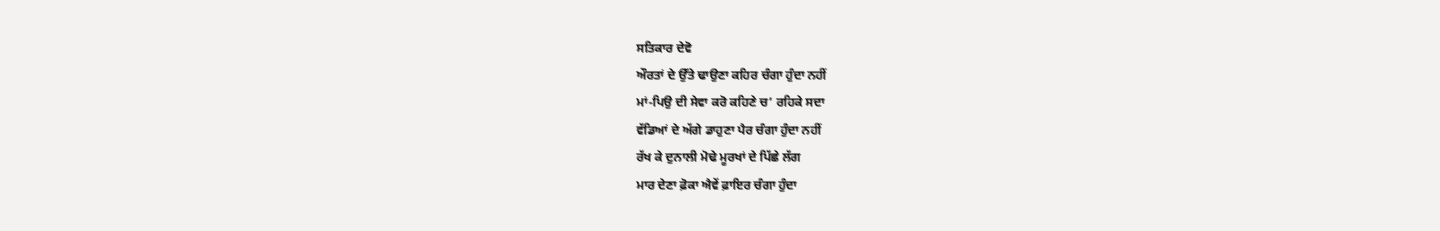ਸਤਿਕਾਰ ਦੇਵੋ
ਔਰਤਾਂ ਦੇ ਉੱਤੇ ਢਾਉਣਾ ਕਹਿਰ ਚੰਗਾ ਹੁੰਦਾ ਨਹੀਂ
ਮਾਂ-ਪਿਉ ਦੀ ਸੇਵਾ ਕਰੋ ਕਹਿਣੇ ਚ’ ਰਹਿਕੇ ਸਦਾ
ਵੱਡਿਆਂ ਦੇ ਅੱਗੇ ਡਾਹੁਣਾ ਪੈਰ ਚੰਗਾ ਹੁੰਦਾ ਨਹੀਂ
ਰੱਖ ਕੇ ਦੁਨਾਲੀ ਮੋਢੇ ਮੂਰਖਾਂ ਦੇ ਪਿੱਛੇ ਲੱਗ
ਮਾਰ ਦੇਣਾ ਫ਼ੋਕਾ ਐਵੇਂ ਫ਼ਾਇਰ ਚੰਗਾ ਹੁੰਦਾ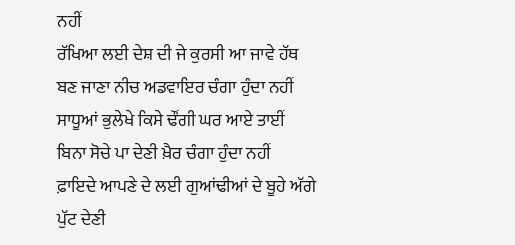ਨਹੀਂ
ਰੱਖਿਆ ਲਈ ਦੇਸ਼ ਦੀ ਜੇ ਕੁਰਸੀ ਆ ਜਾਵੇ ਹੱਥ
ਬਣ ਜਾਣਾ ਨੀਚ ਅਡਵਾਇਰ ਚੰਗਾ ਹੁੰਦਾ ਨਹੀਂ
ਸਾਧੂਆਂ ਭੁਲੇਖੇ ਕਿਸੇ ਢੌਂਗੀ ਘਰ ਆਏ ਤਾਈਂ
ਬਿਨਾ ਸੋਚੇ ਪਾ ਦੇਣੀ ਖ਼ੈਰ ਚੰਗਾ ਹੁੰਦਾ ਨਹੀਂ
ਫ਼ਾਇਦੇ ਆਪਣੇ ਦੇ ਲਈ ਗੁਆਂਢੀਆਂ ਦੇ ਬੂਹੇ ਅੱਗੇ
ਪੁੱਟ ਦੇਣੀ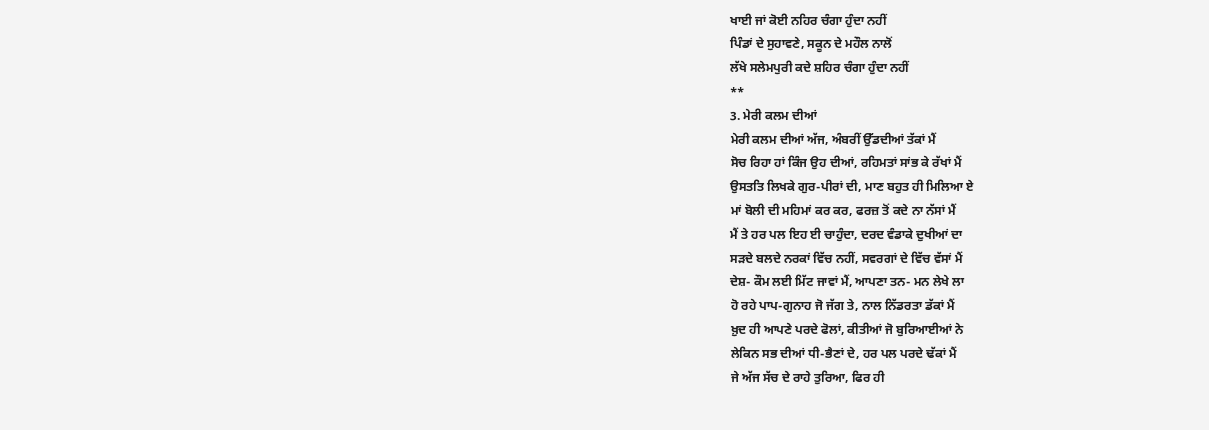ਖਾਈ ਜਾਂ ਕੋਈ ਨਹਿਰ ਚੰਗਾ ਹੁੰਦਾ ਨਹੀਂ
ਪਿੰਡਾਂ ਦੇ ਸੁਹਾਵਣੇ, ਸਕੂਨ ਦੇ ਮਹੌਲ ਨਾਲੋਂ
ਲੱਖੇ ਸਲੇਮਪੁਰੀ ਕਦੇ ਸ਼ਹਿਰ ਚੰਗਾ ਹੁੰਦਾ ਨਹੀਂ
**
3. ਮੇਰੀ ਕਲਮ ਦੀਆਂ
ਮੇਰੀ ਕਲਮ ਦੀਆਂ ਅੱਜ, ਅੰਬਰੀਂ ਉੱਡਦੀਆਂ ਤੱਕਾਂ ਮੈਂ
ਸੋਚ ਰਿਹਾ ਹਾਂ ਕਿੰਜ ਉਹ ਦੀਆਂ, ਰਹਿਮਤਾਂ ਸਾਂਭ ਕੇ ਰੱਖਾਂ ਮੈਂ
ਉਸਤਤਿ ਲਿਖਕੇ ਗੁਰ-ਪੀਰਾਂ ਦੀ, ਮਾਣ ਬਹੁਤ ਹੀ ਮਿਲਿਆ ਏ
ਮਾਂ ਬੋਲੀ ਦੀ ਮਹਿਮਾਂ ਕਰ ਕਰ, ਫਰਜ਼ ਤੋਂ ਕਦੇ ਨਾ ਨੱਸਾਂ ਮੈਂ
ਮੈਂ ਤੇ ਹਰ ਪਲ ਇਹ ਈ ਚਾਹੁੰਦਾ, ਦਰਦ ਵੰਡਾਕੇ ਦੁਖੀਆਂ ਦਾ
ਸੜਦੇ ਬਲਦੇ ਨਰਕਾਂ ਵਿੱਚ ਨਹੀਂ, ਸਵਰਗਾਂ ਦੇ ਵਿੱਚ ਵੱਸਾਂ ਮੈਂ
ਦੇਸ਼- ਕੌਮ ਲਈ ਮਿੱਟ ਜਾਵਾਂ ਮੈਂ, ਆਪਣਾ ਤਨ- ਮਨ ਲੇਖੇ ਲਾ
ਹੋ ਰਹੇ ਪਾਪ-ਗੁਨਾਹ ਜੋ ਜੱਗ ਤੇ, ਨਾਲ ਨਿੱਡਰਤਾ ਡੱਕਾਂ ਮੈਂ
ਖ਼ੁਦ ਹੀ ਆਪਣੇ ਪਰਦੇ ਫੋਲਾਂ, ਕੀਤੀਆਂ ਜੋ ਬੁਰਿਆਈਆਂ ਨੇ
ਲੇਕਿਨ ਸਭ ਦੀਆਂ ਧੀ-ਭੈਣਾਂ ਦੇ, ਹਰ ਪਲ ਪਰਦੇ ਢੱਕਾਂ ਮੈਂ
ਜੇ ਅੱਜ ਸੱਚ ਦੇ ਰਾਹੇ ਤੁਰਿਆ, ਫਿਰ ਹੀ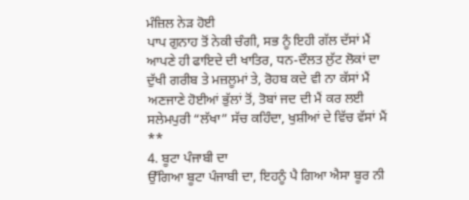ਮੰਜ਼ਿਲ ਨੇੜ ਹੋਈ
ਪਾਪ ਗੁਨਾਹ ਤੋਂ ਨੇਕੀ ਚੰਗੀ, ਸਭ ਨੂੰ ਇਹੀ ਗੱਲ ਦੱਸਾਂ ਮੈਂ
ਆਪਣੇ ਹੀ ਫਾਇਦੇ ਦੀ ਖਾਤਿਰ, ਧਨ-ਦੌਲਤ ਲੁੱਟ ਲੋਕਾਂ ਦਾ
ਦੁੱਖੀ ਗਰੀਬ ਤੇ ਮਜ਼ਲੂਮਾਂ ਤੇ, ਰੋਹਬ ਕਦੇ ਵੀ ਨਾ ਕੱਸਾਂ ਮੈਂ
ਅਣਜਾਣੇ ਹੋਈਆਂ ਭੁੱਲਾਂ ਤੋਂ, ਤੋਬਾਂ ਜਦ ਦੀ ਮੈਂ ਕਰ ਲਈ
ਸਲੇਮਪੁਰੀ “ਲੱਖਾ” ਸੱਚ ਕਹਿੰਦਾ, ਖੁਸ਼ੀਆਂ ਦੇ ਵਿੱਚ ਵੱਸਾਂ ਮੈਂ
**
4. ਬੂਟਾ ਪੰਜਾਬੀ ਦਾ
ਉੱਗਿਆ ਬੂਟਾ ਪੰਜਾਬੀ ਦਾ, ਇਹਨੂੰ ਪੈ ਗਿਆ ਐਸਾ ਬੂਰ ਨੀ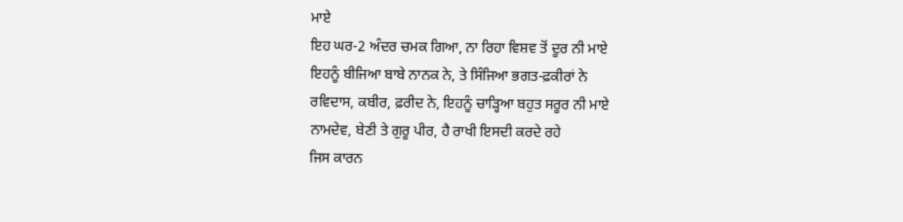ਮਾਏ
ਇਹ ਘਰ-2 ਅੰਦਰ ਚਮਕ ਗਿਆ, ਨਾ ਰਿਹਾ ਵਿਸ਼ਵ ਤੋਂ ਦੂਰ ਨੀ ਮਾਏ
ਇਹਨੂੰ ਬੀਜਿਆ ਬਾਬੇ ਨਾਨਕ ਨੇ, ਤੇ ਸਿੰਜਿਆ ਭਗਤ-ਫ਼ਕੀਰਾਂ ਨੇ
ਰਵਿਦਾਸ, ਕਬੀਰ, ਫ਼ਰੀਦ ਨੇ, ਇਹਨੂੰ ਚਾੜ੍ਹਿਆ ਬਹੁਤ ਸਰੂਰ ਨੀ ਮਾਏ
ਨਾਮਦੇਵ, ਬੇਣੀ ਤੇ ਗੁਰੂ ਪੀਰ, ਹੈ ਰਾਖੀ ਇਸਦੀ ਕਰਦੇ ਰਹੇ
ਜਿਸ ਕਾਰਨ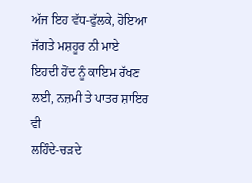ਅੱਜ ਇਹ ਵੱਧ-ਫੁੱਲਕੇ, ਹੋਇਆ ਜੱਗਤੇ ਮਸ਼ਹੂਰ ਨੀ ਮਾਏ
ਇਹਦੀ ਹੋਂਦ ਨੂੰ ਕਾਇਮ ਰੱਖਣ ਲਈ, ਨਜ਼ਮੀ ਤੇ ਪਾਤਰ ਸ਼ਾਇਰ ਵੀ
ਲਹਿੰਦੇ-ਚੜਦੇ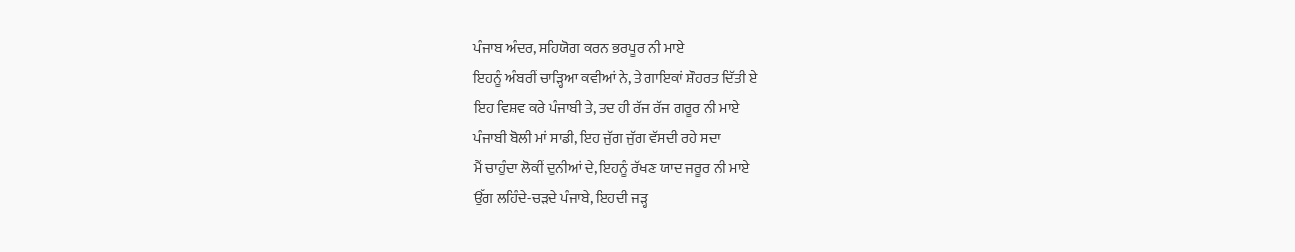ਪੰਜਾਬ ਅੰਦਰ, ਸਹਿਯੋਗ ਕਰਨ ਭਰਪੂਰ ਨੀ ਮਾਏ
ਇਹਨੂੰ ਅੰਬਰੀਂ ਚਾੜ੍ਹਿਆ ਕਵੀਆਂ ਨੇ, ਤੇ ਗਾਇਕਾਂ ਸ਼ੌਹਰਤ ਦਿੱਤੀ ਏ
ਇਹ ਵਿਸ਼ਵ ਕਰੇ ਪੰਜਾਬੀ ਤੇ, ਤਦ ਹੀ ਰੱਜ ਰੱਜ ਗਰੂਰ ਨੀ ਮਾਏ
ਪੰਜਾਬੀ ਬੋਲੀ ਮਾਂ ਸਾਡੀ, ਇਹ ਜੁੱਗ ਜੁੱਗ ਵੱਸਦੀ ਰਹੇ ਸਦਾ
ਮੈਂ ਚਾਹੁੰਦਾ ਲੋਕੀਂ ਦੁਨੀਆਂ ਦੇ, ਇਹਨੂੰ ਰੱਖਣ ਯਾਦ ਜਰੂਰ ਨੀ ਮਾਏ
ਉੱਗ ਲਹਿੰਦੇ-ਚੜਦੇ ਪੰਜਾਬੇ, ਇਹਦੀ ਜੜ੍ਹ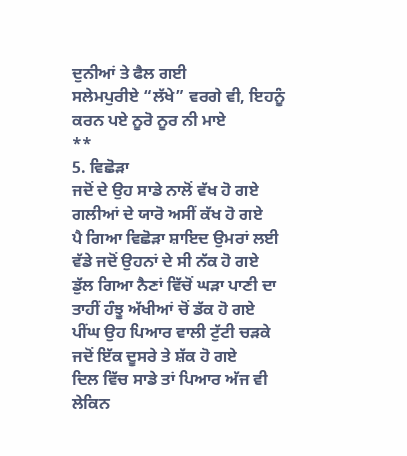ਦੁਨੀਆਂ ਤੇ ਫੈਲ ਗਈ
ਸਲੇਮਪੁਰੀਏ “ਲੱਖੇ” ਵਰਗੇ ਵੀ, ਇਹਨੂੰ ਕਰਨ ਪਏ ਨੂਰੋ ਨੂਰ ਨੀ ਮਾਏ
**
5. ਵਿਛੋੜਾ
ਜਦੋਂ ਦੇ ਉਹ ਸਾਡੇ ਨਾਲੋਂ ਵੱਖ ਹੋ ਗਏ
ਗਲੀਆਂ ਦੇ ਯਾਰੋ ਅਸੀਂ ਕੱਖ ਹੋ ਗਏ
ਪੈ ਗਿਆ ਵਿਛੋੜਾ ਸ਼ਾਇਦ ਉਮਰਾਂ ਲਈ
ਵੱਡੇ ਜਦੋਂ ਉਹਨਾਂ ਦੇ ਸੀ ਨੱਕ ਹੋ ਗਏ
ਡੁੱਲ ਗਿਆ ਨੈਣਾਂ ਵਿੱਚੋਂ ਘੜਾ ਪਾਣੀ ਦਾ
ਤਾਹੀਂ ਹੰਝੂ ਅੱਖੀਆਂ ਚੋਂ ਡੱਕ ਹੋ ਗਏ
ਪੀਂਘ ਉਹ ਪਿਆਰ ਵਾਲੀ ਟੁੱਟੀ ਚੜਕੇ
ਜਦੋਂ ਇੱਕ ਦੂਸਰੇ ਤੇ ਸ਼ੱਕ ਹੋ ਗਏ
ਦਿਲ ਵਿੱਚ ਸਾਡੇ ਤਾਂ ਪਿਆਰ ਅੱਜ ਵੀ
ਲੇਕਿਨ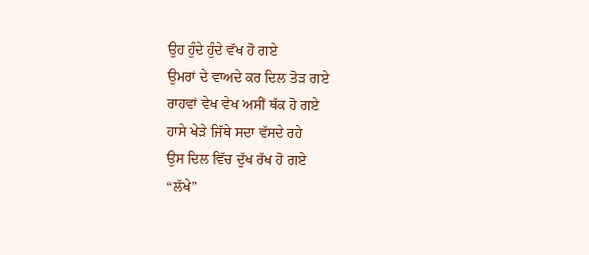ਉਹ ਹੁੰਦੇ ਹੁੰਦੇ ਵੱਖ ਹੋ ਗਏ
ਉਮਰਾਂ ਦੇ ਵਾਅਦੇ ਕਰ ਦਿਲ ਤੋੜ ਗਏ
ਰਾਹਵਾਂ ਵੇਖ ਵੇਖ ਅਸੀਂ ਥੱਕ ਹੋ ਗਏ
ਹਾਸੇ ਖੇੜੇ ਜਿੱਥੇ ਸਦਾ ਵੱਸਦੇ ਰਹੇ
ਉਸ ਦਿਲ ਵਿੱਚ ਦੁੱਖ ਰੱਖ ਹੋ ਗਏ
“ਲੱਖੇ”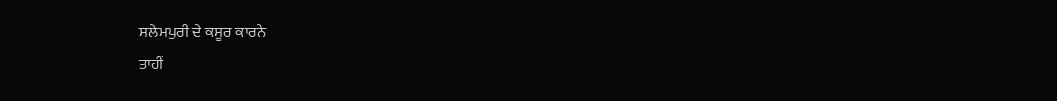ਸਲੇਮਪੁਰੀ ਦੇ ਕਸੂਰ ਕਾਰਨੇ
ਤਾਹੀਂ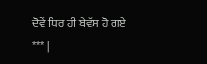ਦੋਵੇਂ ਧਿਰ ਹੀ ਬੇਵੱਸ ਹੋ ਗਏ
*** |